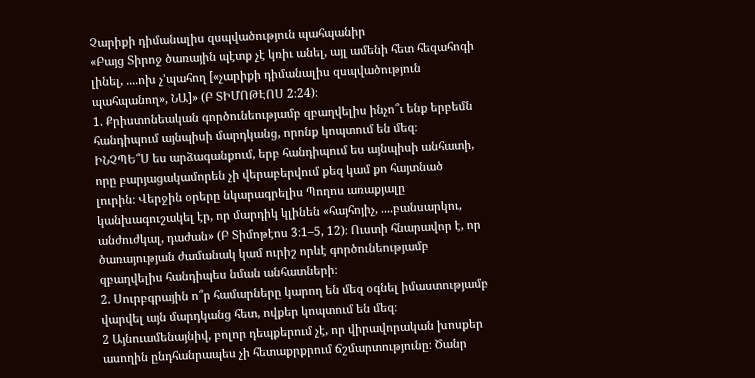Չարիքի դիմանալիս զսպվածություն պահպանիր
«Բայց Տիրոջ ծառային պէտք չէ կռիւ անել, այլ ամենի հետ հեզահոգի լինել, ....ոխ չ’պահող [«չարիքի դիմանալիս զսպվածություն պահպանող», ՆԱ]» (Բ ՏԻՄՈԹԷՈՍ 2։24)։
1. Քրիստոնեական գործունեությամբ զբաղվելիս ինչո՞ւ ենք երբեմն հանդիպում այնպիսի մարդկանց, որոնք կոպտում են մեզ։
ԻՆՉՊԵ՞Ս ես արձագանքում, երբ հանդիպում ես այնպիսի անհատի, որը բարյացակամորեն չի վերաբերվում քեզ կամ քո հայտնած լուրին։ Վերջին օրերը նկարագրելիս Պողոս առաքյալը կանխագուշակել էր, որ մարդիկ կլինեն «հայհոյիչ, ....բանսարկու, անժուժկալ, դաժան» (Բ Տիմոթէոս 3։1–5, 12)։ Ուստի հնարավոր է, որ ծառայության ժամանակ կամ ուրիշ որևէ գործունեությամբ զբաղվելիս հանդիպես նման անհատների։
2. Սուրբգրային ո՞ր համարները կարող են մեզ օգնել իմաստությամբ վարվել այն մարդկանց հետ, ովքեր կոպտում են մեզ։
2 Այնուամենայնիվ, բոլոր դեպքերում չէ, որ վիրավորական խոսքեր ասողին ընդհանրապես չի հետաքրքրում ճշմարտությունը։ Ծանր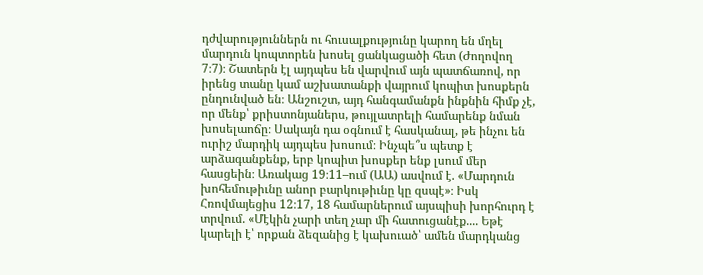դժվարություններն ու հուսալքությունը կարող են մղել մարդուն կոպտորեն խոսել ցանկացածի հետ (Ժողովող 7։7)։ Շատերն էլ այդպես են վարվում այն պատճառով, որ իրենց տանը կամ աշխատանքի վայրում կոպիտ խոսքերն ընդունված են։ Անշուշտ, այդ հանգամանքն ինքնին հիմք չէ, որ մենք՝ քրիստոնյաներս, թույլատրելի համարենք նման խոսելաոճը։ Սակայն դա օգնում է հասկանալ, թե ինչու են ուրիշ մարդիկ այդպես խոսում։ Ինչպե՞ս պետք է արձագանքենք, երբ կոպիտ խոսքեր ենք լսում մեր հասցեին։ Առակաց 19։11–ում (ԱԱ) ասվում է. «Մարդուն խոհեմութիւնը անոր բարկութիւնը կը զսպէ»։ Իսկ Հռովմայեցիս 12։17, 18 համարներում այսպիսի խորհուրդ է տրվում. «Մէկին չարի տեղ չար մի հատուցանէք.... Եթէ կարելի է՝ որքան ձեզանից է կախուած՝ ամեն մարդկանց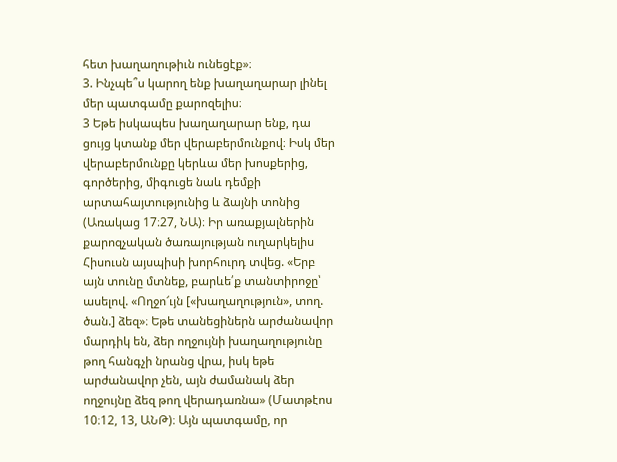հետ խաղաղութիւն ունեցէք»։
3. Ինչպե՞ս կարող ենք խաղաղարար լինել մեր պատգամը քարոզելիս։
3 Եթե իսկապես խաղաղարար ենք, դա ցույց կտանք մեր վերաբերմունքով։ Իսկ մեր վերաբերմունքը կերևա մեր խոսքերից, գործերից, միգուցե նաև դեմքի արտահայտությունից և ձայնի տոնից (Առակաց 17։27, ՆԱ)։ Իր առաքյալներին քարոզչական ծառայության ուղարկելիս Հիսուսն այսպիսի խորհուրդ տվեց. «Երբ այն տունը մտնեք, բարևե՛ք տանտիրոջը՝ ասելով. «Ողջո՜ւյն [«խաղաղություն», տող. ծան.] ձեզ»։ Եթե տանեցիներն արժանավոր մարդիկ են, ձեր ողջույնի խաղաղությունը թող հանգչի նրանց վրա, իսկ եթե արժանավոր չեն, այն ժամանակ ձեր ողջույնը ձեզ թող վերադառնա» (Մատթէոս 10։12, 13, ԱՆԹ)։ Այն պատգամը, որ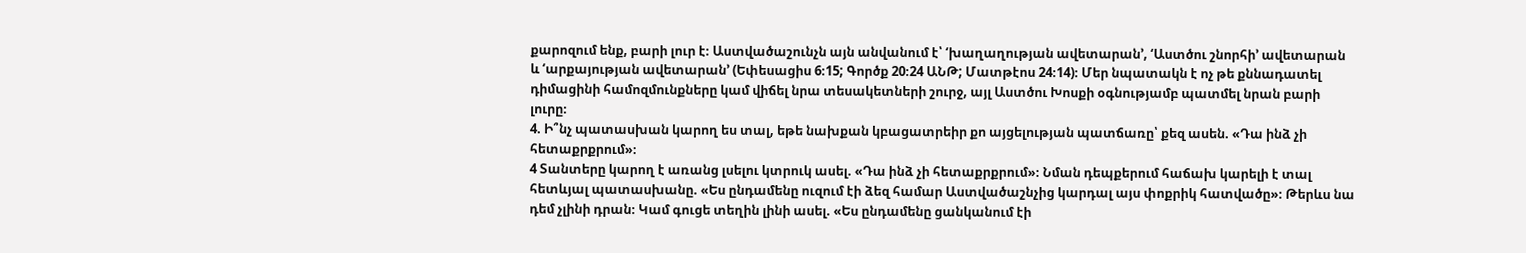քարոզում ենք, բարի լուր է։ Աստվածաշունչն այն անվանում է՝ ‘խաղաղության ավետարան’, ‘Աստծու շնորհի’ ավետարան և ‘արքայության ավետարան’ (Եփեսացիս 6։15; Գործք 20։24 ԱՆԹ; Մատթէոս 24։14)։ Մեր նպատակն է ոչ թե քննադատել դիմացինի համոզմունքները կամ վիճել նրա տեսակետների շուրջ, այլ Աստծու Խոսքի օգնությամբ պատմել նրան բարի լուրը։
4. Ի՞նչ պատասխան կարող ես տալ, եթե նախքան կբացատրեիր քո այցելության պատճառը՝ քեզ ասեն. «Դա ինձ չի հետաքրքրում»։
4 Տանտերը կարող է առանց լսելու կտրուկ ասել. «Դա ինձ չի հետաքրքրում»։ Նման դեպքերում հաճախ կարելի է տալ հետևյալ պատասխանը. «Ես ընդամենը ուզում էի ձեզ համար Աստվածաշնչից կարդալ այս փոքրիկ հատվածը»։ Թերևս նա դեմ չլինի դրան։ Կամ գուցե տեղին լինի ասել. «Ես ընդամենը ցանկանում էի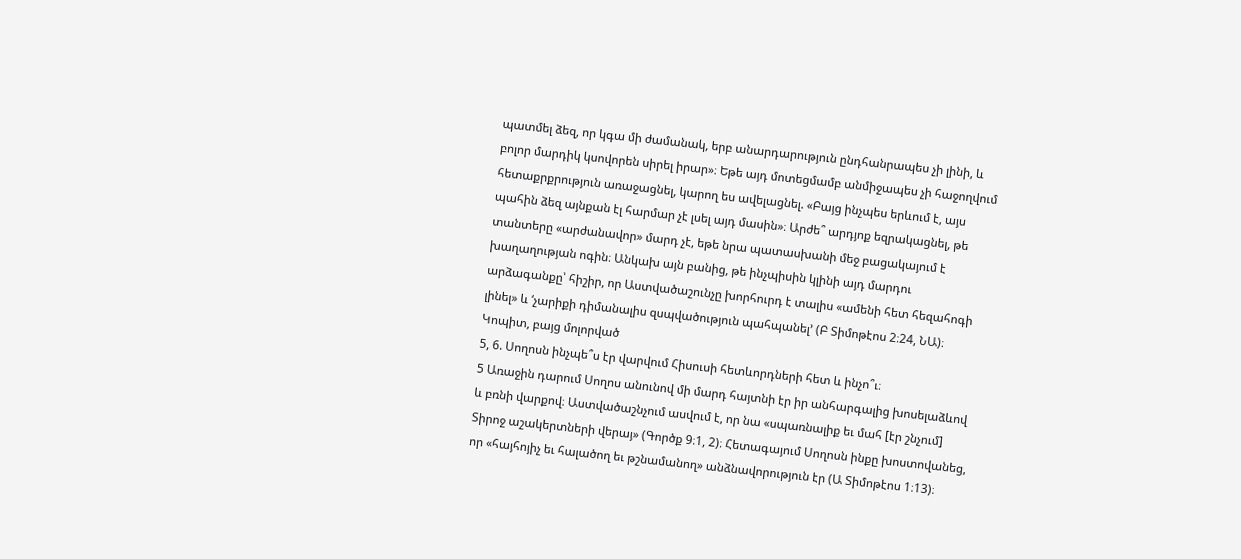պատմել ձեզ, որ կգա մի ժամանակ, երբ անարդարություն ընդհանրապես չի լինի, և բոլոր մարդիկ կսովորեն սիրել իրար»։ Եթե այդ մոտեցմամբ անմիջապես չի հաջողվում հետաքրքրություն առաջացնել, կարող ես ավելացնել. «Բայց ինչպես երևում է, այս պահին ձեզ այնքան էլ հարմար չէ լսել այդ մասին»։ Արժե՞ արդյոք եզրակացնել, թե տանտերը «արժանավոր» մարդ չէ, եթե նրա պատասխանի մեջ բացակայում է խաղաղության ոգին։ Անկախ այն բանից, թե ինչպիսին կլինի այդ մարդու արձագանքը՝ հիշիր, որ Աստվածաշունչը խորհուրդ է տալիս «ամենի հետ հեզահոգի լինել» և ‘չարիքի դիմանալիս զսպվածություն պահպանել’ (Բ Տիմոթէոս 2։24, ՆԱ)։
Կոպիտ, բայց մոլորված
5, 6. Սողոսն ինչպե՞ս էր վարվում Հիսուսի հետևորդների հետ և ինչո՞ւ։
5 Առաջին դարում Սողոս անունով մի մարդ հայտնի էր իր անհարգալից խոսելաձևով և բռնի վարքով։ Աստվածաշնչում ասվում է, որ նա «սպառնալիք եւ մահ [էր շնչում] Տիրոջ աշակերտների վերայ» (Գործք 9։1, 2)։ Հետագայում Սողոսն ինքը խոստովանեց, որ «հայհոյիչ եւ հալածող եւ թշնամանող» անձնավորություն էր (Ա Տիմոթէոս 1։13)։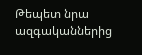Թեպետ նրա ազգականներից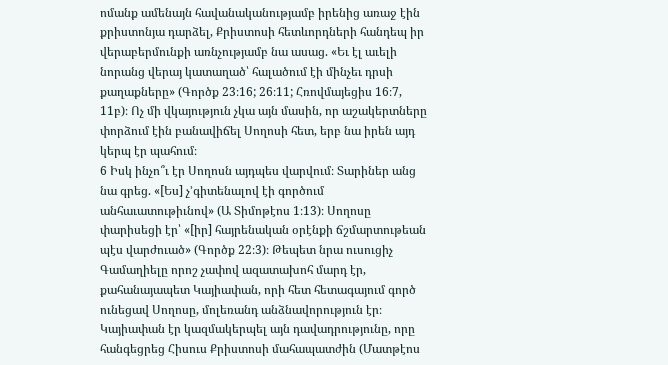ոմանք ամենայն հավանականությամբ իրենից առաջ էին քրիստոնյա դարձել, Քրիստոսի հետևորդների հանդեպ իր վերաբերմունքի առնչությամբ նա ասաց. «Եւ էլ աւելի նորանց վերայ կատաղած՝ հալածում էի մինչեւ դրսի քաղաքները» (Գործք 23։16; 26։11; Հռովմայեցիս 16։7, 11բ)։ Ոչ մի վկայություն չկա այն մասին, որ աշակերտները փորձում էին բանավիճել Սողոսի հետ, երբ նա իրեն այդ կերպ էր պահում։
6 Իսկ ինչո՞ւ էր Սողոսն այդպես վարվում։ Տարիներ անց նա գրեց. «[Ես] չ’գիտենալով էի գործում անհաւատութիւնով» (Ա Տիմոթէոս 1։13)։ Սողոսը փարիսեցի էր՝ «[իր] հայրենական օրէնքի ճշմարտութեան պէս վարժուած» (Գործք 22։3)։ Թեպետ նրա ուսուցիչ Գամաղիելը որոշ չափով ազատախոհ մարդ էր, քահանայապետ Կայիափան, որի հետ հետագայում գործ ունեցավ Սողոսը, մոլեռանդ անձնավորություն էր։ Կայիափան էր կազմակերպել այն դավադրությունը, որը հանգեցրեց Հիսուս Քրիստոսի մահապատժին (Մատթէոս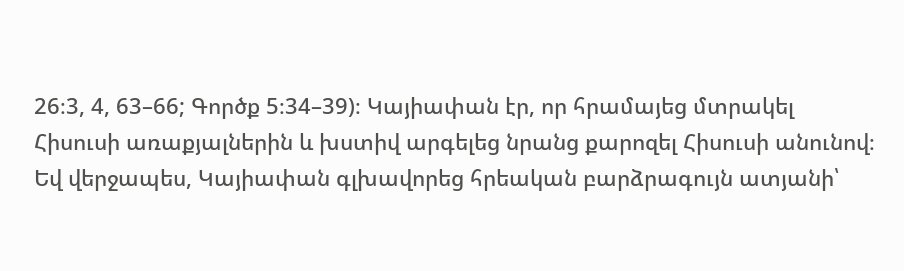26։3, 4, 63–66; Գործք 5։34–39)։ Կայիափան էր, որ հրամայեց մտրակել Հիսուսի առաքյալներին և խստիվ արգելեց նրանց քարոզել Հիսուսի անունով։ Եվ վերջապես, Կայիափան գլխավորեց հրեական բարձրագույն ատյանի՝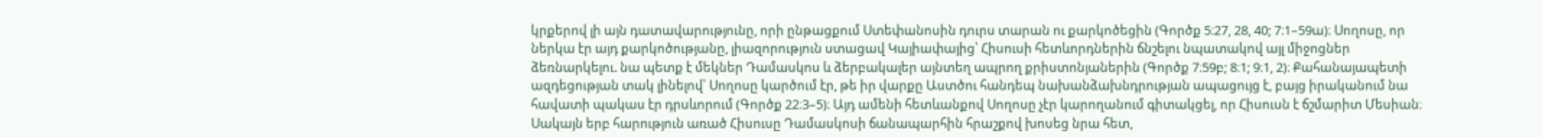կրքերով լի այն դատավարությունը, որի ընթացքում Ստեփանոսին դուրս տարան ու քարկոծեցին (Գործք 5։27, 28, 40; 7։1–59ա)։ Սողոսը, որ ներկա էր այդ քարկոծությանը, լիազորություն ստացավ Կայիափայից՝ Հիսուսի հետևորդներին ճնշելու նպատակով այլ միջոցներ ձեռնարկելու. նա պետք է մեկներ Դամասկոս և ձերբակալեր այնտեղ ապրող քրիստոնյաներին (Գործք 7։59բ; 8։1; 9։1, 2)։ Քահանայապետի ազդեցության տակ լինելով՝ Սողոսը կարծում էր, թե իր վարքը Աստծու հանդեպ նախանձախնդրության ապացույց է, բայց իրականում նա հավատի պակաս էր դրսևորում (Գործք 22։3–5)։ Այդ ամենի հետևանքով Սողոսը չէր կարողանում գիտակցել, որ Հիսուսն է ճշմարիտ Մեսիան։ Սակայն երբ հարություն առած Հիսուսը Դամասկոսի ճանապարհին հրաշքով խոսեց նրա հետ,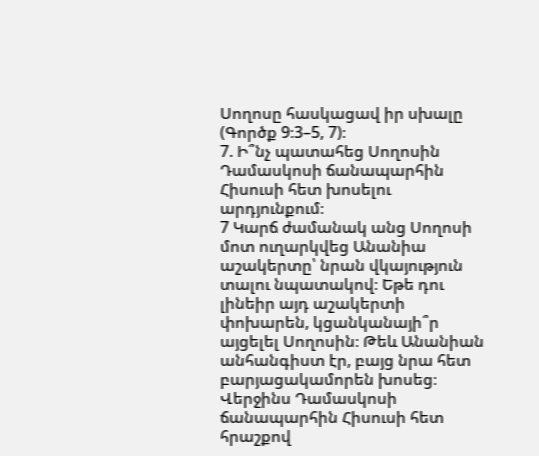Սողոսը հասկացավ իր սխալը (Գործք 9։3–5, 7)։
7. Ի՞նչ պատահեց Սողոսին Դամասկոսի ճանապարհին Հիսուսի հետ խոսելու արդյունքում։
7 Կարճ ժամանակ անց Սողոսի մոտ ուղարկվեց Անանիա աշակերտը՝ նրան վկայություն տալու նպատակով։ Եթե դու լինեիր այդ աշակերտի փոխարեն, կցանկանայի՞ր այցելել Սողոսին։ Թեև Անանիան անհանգիստ էր, բայց նրա հետ բարյացակամորեն խոսեց։ Վերջինս Դամասկոսի ճանապարհին Հիսուսի հետ հրաշքով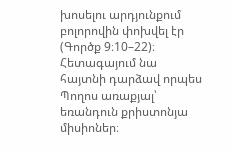խոսելու արդյունքում բոլորովին փոխվել էր (Գործք 9։10–22)։ Հետագայում նա հայտնի դարձավ որպես Պողոս առաքյալ՝ եռանդուն քրիստոնյա միսիոներ։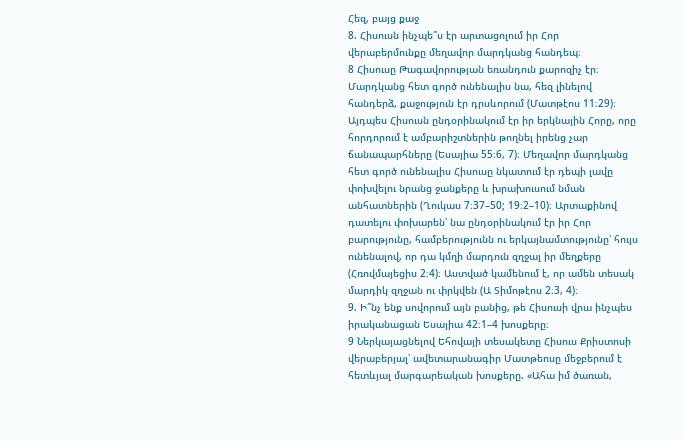Հեզ, բայց քաջ
8. Հիսուսն ինչպե՞ս էր արտացոլում իր Հոր վերաբերմունքը մեղավոր մարդկանց հանդեպ։
8 Հիսուսը Թագավորության եռանդուն քարոզիչ էր։ Մարդկանց հետ գործ ունենալիս նա, հեզ լինելով հանդերձ, քաջություն էր դրսևորում (Մատթէոս 11։29)։ Այդպես Հիսուսն ընդօրինակում էր իր երկնային Հորը, որը հորդորում է ամբարիշտներին թողնել իրենց չար ճանապարհները (Եսայիա 55։6, 7)։ Մեղավոր մարդկանց հետ գործ ունենալիս Հիսուսը նկատում էր դեպի լավը փոխվելու նրանց ջանքերը և խրախուսում նման անհատներին (Ղուկաս 7։37–50; 19։2–10)։ Արտաքինով դատելու փոխարեն՝ նա ընդօրինակում էր իր Հոր բարությունը, համբերությունն ու երկայնամտությունը՝ հույս ունենալով, որ դա կմղի մարդուն զղջալ իր մեղքերը (Հռովմայեցիս 2։4)։ Աստված կամենում է, որ ամեն տեսակ մարդիկ զղջան ու փրկվեն (Ա Տիմոթէոս 2։3, 4)։
9. Ի՞նչ ենք սովորում այն բանից, թե Հիսուսի վրա ինչպես իրականացան Եսայիա 42։1–4 խոսքերը։
9 Ներկայացնելով Եհովայի տեսակետը Հիսուս Քրիստոսի վերաբերյալ՝ ավետարանագիր Մատթեոսը մեջբերում է հետևյալ մարգարեական խոսքերը. «Ահա իմ ծառան,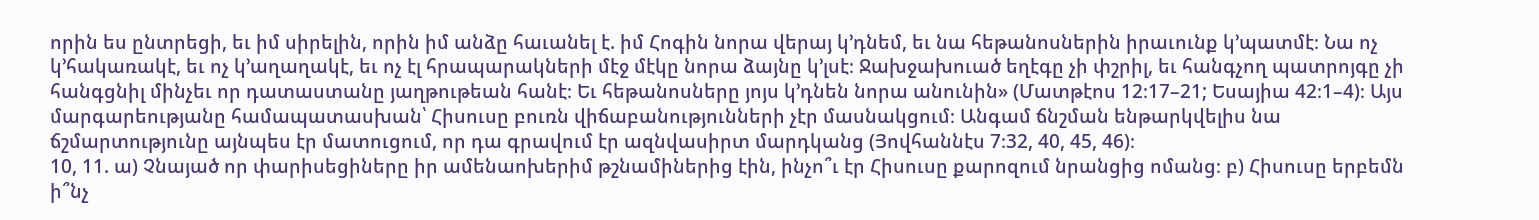որին ես ընտրեցի, եւ իմ սիրելին, որին իմ անձը հաւանել է. իմ Հոգին նորա վերայ կ’դնեմ, եւ նա հեթանոսներին իրաւունք կ’պատմէ։ Նա ոչ կ’հակառակէ, եւ ոչ կ’աղաղակէ, եւ ոչ էլ հրապարակների մէջ մէկը նորա ձայնը կ’լսէ։ Ջախջախուած եղէգը չի փշրիլ, եւ հանգչող պատրոյգը չի հանգցնիլ մինչեւ որ դատաստանը յաղթութեան հանէ։ Եւ հեթանոսները յոյս կ’դնեն նորա անունին» (Մատթէոս 12։17–21; Եսայիա 42։1–4)։ Այս մարգարեությանը համապատասխան՝ Հիսուսը բուռն վիճաբանությունների չէր մասնակցում։ Անգամ ճնշման ենթարկվելիս նա ճշմարտությունը այնպես էր մատուցում, որ դա գրավում էր ազնվասիրտ մարդկանց (Յովհաննէս 7։32, 40, 45, 46)։
10, 11. ա) Չնայած որ փարիսեցիները իր ամենաոխերիմ թշնամիներից էին, ինչո՞ւ էր Հիսուսը քարոզում նրանցից ոմանց։ բ) Հիսուսը երբեմն ի՞նչ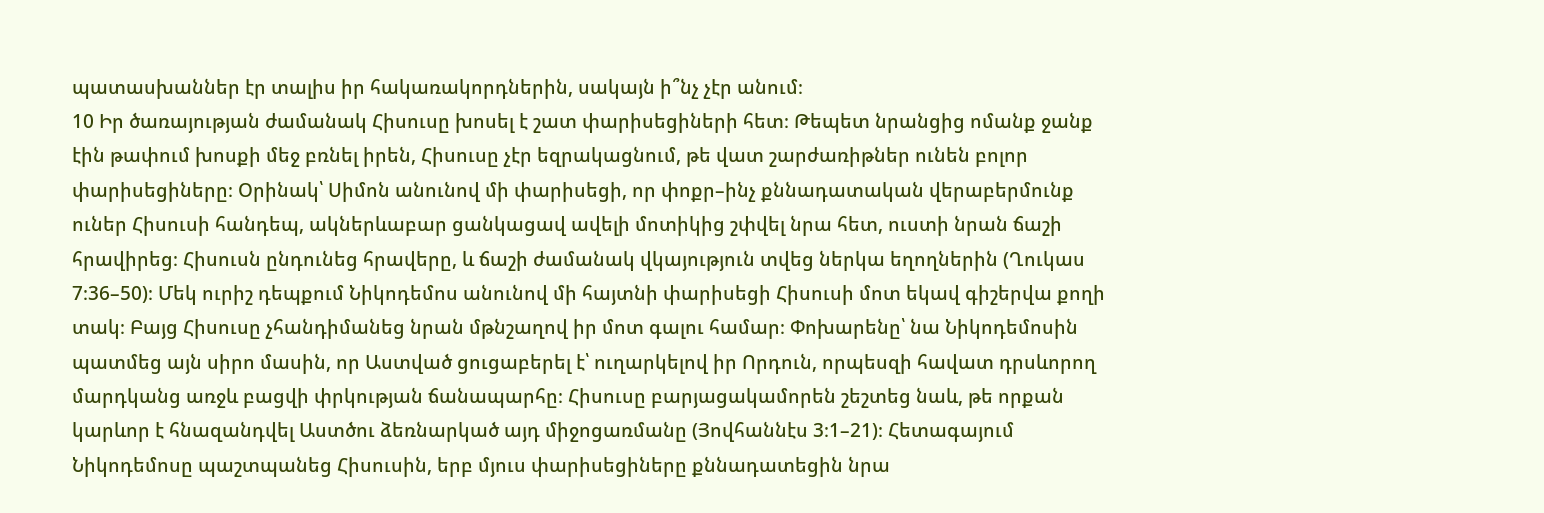պատասխաններ էր տալիս իր հակառակորդներին, սակայն ի՞նչ չէր անում։
10 Իր ծառայության ժամանակ Հիսուսը խոսել է շատ փարիսեցիների հետ։ Թեպետ նրանցից ոմանք ջանք էին թափում խոսքի մեջ բռնել իրեն, Հիսուսը չէր եզրակացնում, թե վատ շարժառիթներ ունեն բոլոր փարիսեցիները։ Օրինակ՝ Սիմոն անունով մի փարիսեցի, որ փոքր–ինչ քննադատական վերաբերմունք ուներ Հիսուսի հանդեպ, ակներևաբար ցանկացավ ավելի մոտիկից շփվել նրա հետ, ուստի նրան ճաշի հրավիրեց։ Հիսուսն ընդունեց հրավերը, և ճաշի ժամանակ վկայություն տվեց ներկա եղողներին (Ղուկաս 7։36–50)։ Մեկ ուրիշ դեպքում Նիկոդեմոս անունով մի հայտնի փարիսեցի Հիսուսի մոտ եկավ գիշերվա քողի տակ։ Բայց Հիսուսը չհանդիմանեց նրան մթնշաղով իր մոտ գալու համար։ Փոխարենը՝ նա Նիկոդեմոսին պատմեց այն սիրո մասին, որ Աստված ցուցաբերել է՝ ուղարկելով իր Որդուն, որպեսզի հավատ դրսևորող մարդկանց առջև բացվի փրկության ճանապարհը։ Հիսուսը բարյացակամորեն շեշտեց նաև, թե որքան կարևոր է հնազանդվել Աստծու ձեռնարկած այդ միջոցառմանը (Յովհաննէս 3։1–21)։ Հետագայում Նիկոդեմոսը պաշտպանեց Հիսուսին, երբ մյուս փարիսեցիները քննադատեցին նրա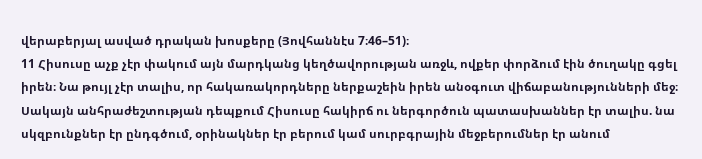վերաբերյալ ասված դրական խոսքերը (Յովհաննէս 7։46–51)։
11 Հիսուսը աչք չէր փակում այն մարդկանց կեղծավորության առջև, ովքեր փորձում էին ծուղակը գցել իրեն։ Նա թույլ չէր տալիս, որ հակառակորդները ներքաշեին իրեն անօգուտ վիճաբանությունների մեջ։ Սակայն անհրաժեշտության դեպքում Հիսուսը հակիրճ ու ներգործուն պատասխաններ էր տալիս. նա սկզբունքներ էր ընդգծում, օրինակներ էր բերում կամ սուրբգրային մեջբերումներ էր անում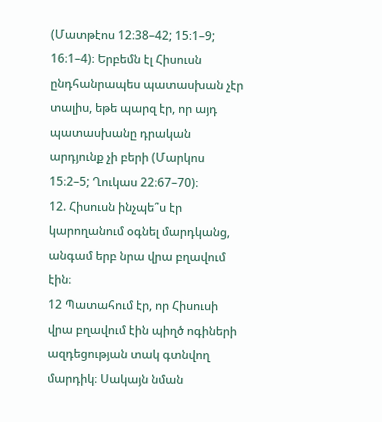(Մատթէոս 12։38–42; 15։1–9; 16։1–4)։ Երբեմն էլ Հիսուսն ընդհանրապես պատասխան չէր տալիս, եթե պարզ էր, որ այդ պատասխանը դրական արդյունք չի բերի (Մարկոս 15։2–5; Ղուկաս 22։67–70)։
12. Հիսուսն ինչպե՞ս էր կարողանում օգնել մարդկանց, անգամ երբ նրա վրա բղավում էին։
12 Պատահում էր, որ Հիսուսի վրա բղավում էին պիղծ ոգիների ազդեցության տակ գտնվող մարդիկ։ Սակայն նման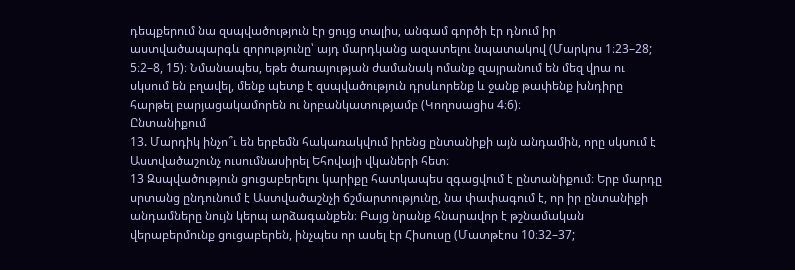դեպքերում նա զսպվածություն էր ցույց տալիս, անգամ գործի էր դնում իր աստվածապարգև զորությունը՝ այդ մարդկանց ազատելու նպատակով (Մարկոս 1։23–28; 5։2–8, 15)։ Նմանապես, եթե ծառայության ժամանակ ոմանք զայրանում են մեզ վրա ու սկսում են բղավել, մենք պետք է զսպվածություն դրսևորենք և ջանք թափենք խնդիրը հարթել բարյացակամորեն ու նրբանկատությամբ (Կողոսացիս 4։6)։
Ընտանիքում
13. Մարդիկ ինչո՞ւ են երբեմն հակառակվում իրենց ընտանիքի այն անդամին, որը սկսում է Աստվածաշունչ ուսումնասիրել Եհովայի վկաների հետ։
13 Զսպվածություն ցուցաբերելու կարիքը հատկապես զգացվում է ընտանիքում։ Երբ մարդը սրտանց ընդունում է Աստվածաշնչի ճշմարտությունը, նա փափագում է, որ իր ընտանիքի անդամները նույն կերպ արձագանքեն։ Բայց նրանք հնարավոր է թշնամական վերաբերմունք ցուցաբերեն, ինչպես որ ասել էր Հիսուսը (Մատթէոս 10։32–37;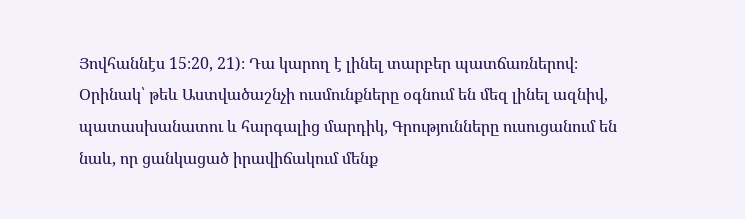Յովհաննէս 15։20, 21)։ Դա կարող է լինել տարբեր պատճառներով։ Օրինակ՝ թեև Աստվածաշնչի ուսմունքները օգնում են մեզ լինել ազնիվ, պատասխանատու և հարգալից մարդիկ, Գրությունները ուսուցանում են նաև, որ ցանկացած իրավիճակում մենք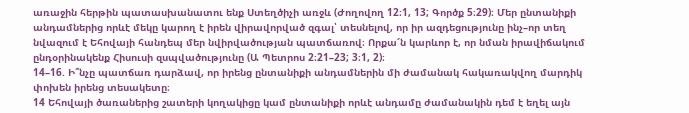առաջին հերթին պատասխանատու ենք Ստեղծիչի առջև (Ժողովող 12։1, 13; Գործք 5։29)։ Մեր ընտանիքի անդամներից որևէ մեկը կարող է իրեն վիրավորված զգալ՝ տեսնելով, որ իր ազդեցությունը ինչ–որ տեղ նվազում է Եհովայի հանդեպ մեր նվիրվածության պատճառով։ Որքա՜ն կարևոր է, որ նման իրավիճակում ընդօրինակենք Հիսուսի զսպվածությունը (Ա Պետրոս 2։21–23; 3։1, 2)։
14–16. Ի՞նչը պատճառ դարձավ, որ իրենց ընտանիքի անդամներին մի ժամանակ հակառակվող մարդիկ փոխեն իրենց տեսակետը։
14 Եհովայի ծառաներից շատերի կողակիցը կամ ընտանիքի որևէ անդամը ժամանակին դեմ է եղել այն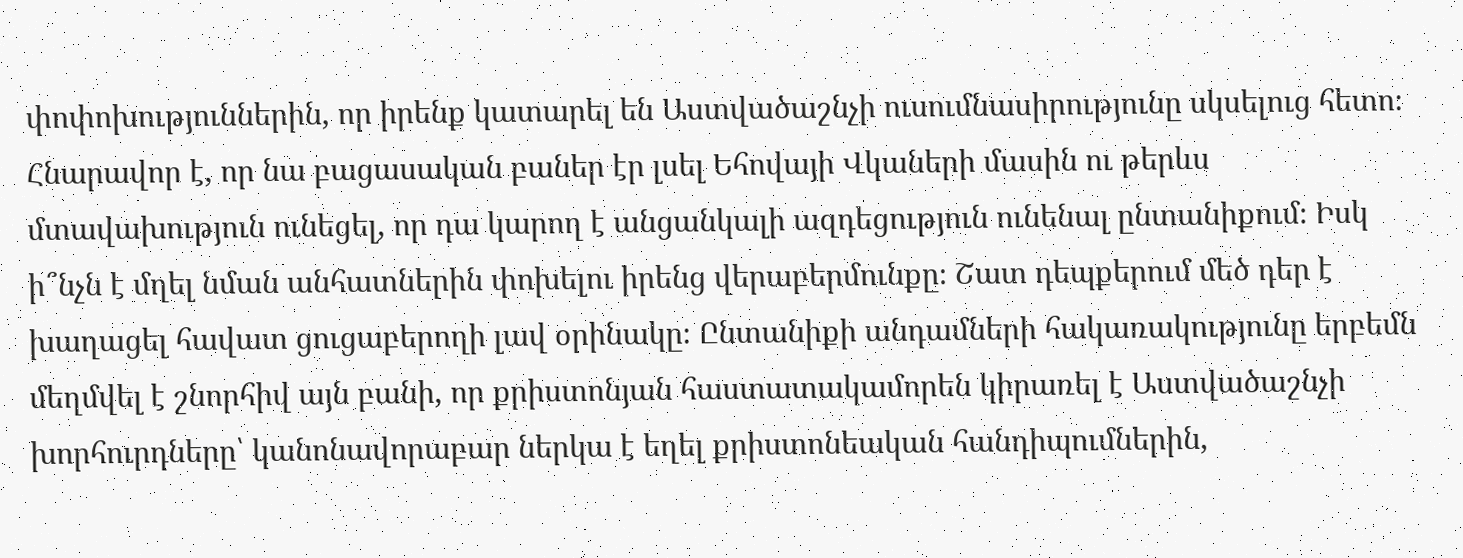փոփոխություններին, որ իրենք կատարել են Աստվածաշնչի ուսումնասիրությունը սկսելուց հետո։ Հնարավոր է, որ նա բացասական բաներ էր լսել Եհովայի Վկաների մասին ու թերևս մտավախություն ունեցել, որ դա կարող է անցանկալի ազդեցություն ունենալ ընտանիքում։ Իսկ ի՞նչն է մղել նման անհատներին փոխելու իրենց վերաբերմունքը։ Շատ դեպքերում մեծ դեր է խաղացել հավատ ցուցաբերողի լավ օրինակը։ Ընտանիքի անդամների հակառակությունը երբեմն մեղմվել է շնորհիվ այն բանի, որ քրիստոնյան հաստատակամորեն կիրառել է Աստվածաշնչի խորհուրդները՝ կանոնավորաբար ներկա է եղել քրիստոնեական հանդիպումներին,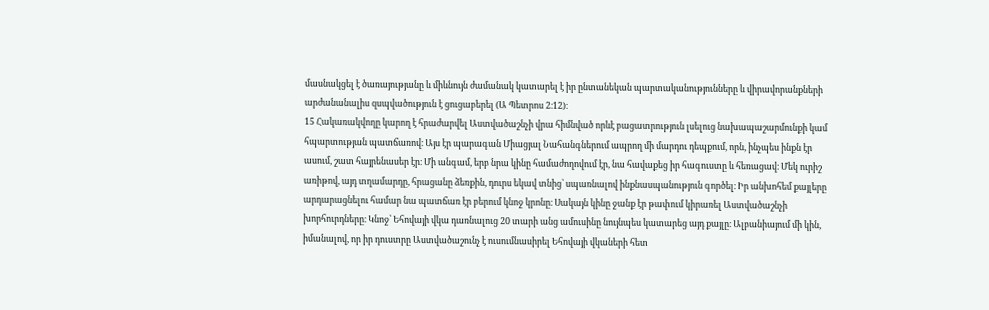մասնակցել է ծառայությանը և միևնույն ժամանակ կատարել է իր ընտանեկան պարտականությունները և վիրավորանքների արժանանալիս զսպվածություն է ցուցաբերել (Ա Պետրոս 2։12)։
15 Հակառակվողը կարող է հրաժարվել Աստվածաշնչի վրա հիմնված որևէ բացատրություն լսելուց նախապաշարմունքի կամ հպարտության պատճառով։ Այս էր պարագան Միացյալ Նահանգներում ապրող մի մարդու դեպքում, որն, ինչպես ինքն էր ասում, շատ հայրենասեր էր։ Մի անգամ, երբ նրա կինը համաժողովում էր, նա հավաքեց իր հագուստը և հեռացավ։ Մեկ ուրիշ առիթով, այդ տղամարդը, հրացանը ձեռքին, դուրս եկավ տնից՝ սպառնալով ինքնասպանություն գործել։ Իր անխոհեմ քայլերը արդարացնելու համար նա պատճառ էր բերում կնոջ կրոնը։ Սակայն կինը ջանք էր թափում կիրառել Աստվածաշնչի խորհուրդները։ Կնոջ՝ Եհովայի վկա դառնալուց 20 տարի անց ամուսինը նույնպես կատարեց այդ քայլը։ Ալբանիայում մի կին, իմանալով, որ իր դուստրը Աստվածաշունչ է ուսումնասիրել Եհովայի վկաների հետ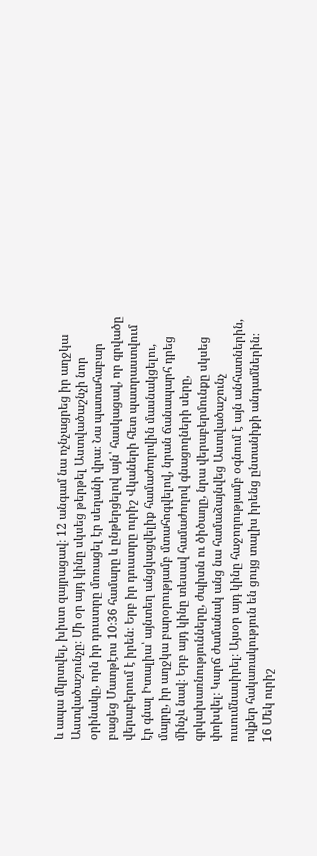և ապա մկրտվել, խիստ զայրացավ։ 12 անգամ նա ոչնչացրեց իր աղջկա Աստվածաշունչը։ Մի օր այդ կինը սկսեց թերթել Աստվածաշնչի նոր օրինակը, որն իր դուստրը մոռացել էր սեղանի վրա։ Նա պատահաբար բացեց Մատթէոս 10։36 համարը և ընթերցելով այն՝ հասկացավ, որ գրվածը վերաբերում է իրեն։ Երբ իր դուստրը ուրիշ Վկաների հետ պատրաստվում էր գնալ Իտալիա՝ այնտեղ անցկացվելիք համաժողովին մասնակցելու, մայրը, իր աղջկա բարօրությամբ մտահոգվելով, նրան ճանապարհ դրեց մինչև նավ։ Երբ այդ կինը տեսավ համաժողով գնացողների սերը, գրկախառնությունները, ժպիտն ու ծիծաղը, նրա վերաբերմունքը սկսեց փոխվել։ Կարճ ժամանակ անց նա համաձայնվեց Աստվածաշունչ ուսումնասիրել։ Այսօր այդ կինը հաջողությամբ օգնում է այն անհատներին, ովքեր հակառակություն են ցույց տալիս իրենց ընտանիքի անդամներին։
16 Մեկ ուրիշ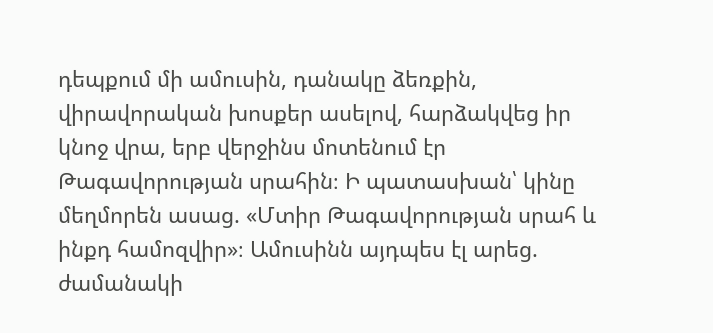դեպքում մի ամուսին, դանակը ձեռքին, վիրավորական խոսքեր ասելով, հարձակվեց իր կնոջ վրա, երբ վերջինս մոտենում էր Թագավորության սրահին։ Ի պատասխան՝ կինը մեղմորեն ասաց. «Մտիր Թագավորության սրահ և ինքդ համոզվիր»։ Ամուսինն այդպես էլ արեց. ժամանակի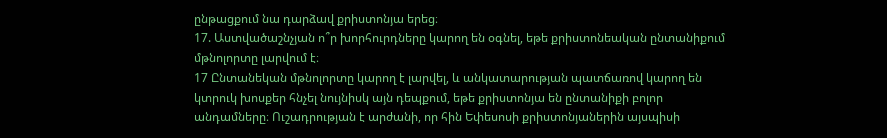ընթացքում նա դարձավ քրիստոնյա երեց։
17. Աստվածաշնչյան ո՞ր խորհուրդները կարող են օգնել, եթե քրիստոնեական ընտանիքում մթնոլորտը լարվում է։
17 Ընտանեկան մթնոլորտը կարող է լարվել, և անկատարության պատճառով կարող են կտրուկ խոսքեր հնչել նույնիսկ այն դեպքում, եթե քրիստոնյա են ընտանիքի բոլոր անդամները։ Ուշադրության է արժանի, որ հին Եփեսոսի քրիստոնյաներին այսպիսի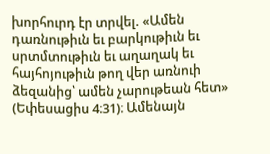խորհուրդ էր տրվել. «Ամեն դառնութիւն եւ բարկութիւն եւ սրտմտութիւն եւ աղաղակ եւ հայհոյութիւն թող վեր առնուի ձեզանից՝ ամեն չարութեան հետ» (Եփեսացիս 4։31)։ Ամենայն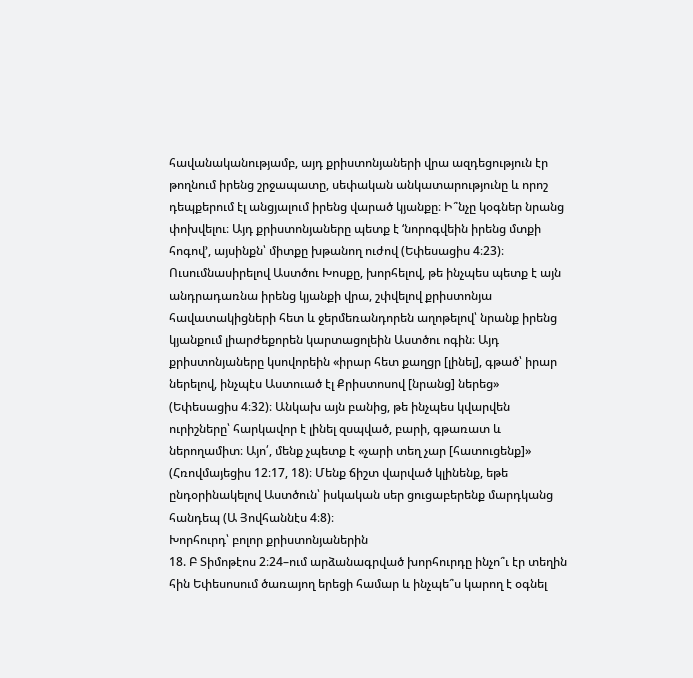հավանականությամբ, այդ քրիստոնյաների վրա ազդեցություն էր թողնում իրենց շրջապատը, սեփական անկատարությունը և որոշ դեպքերում էլ անցյալում իրենց վարած կյանքը։ Ի՞նչը կօգներ նրանց փոխվելու։ Այդ քրիստոնյաները պետք է ‘նորոգվեին իրենց մտքի հոգով’, այսինքն՝ միտքը խթանող ուժով (Եփեսացիս 4։23)։ Ուսումնասիրելով Աստծու Խոսքը, խորհելով, թե ինչպես պետք է այն անդրադառնա իրենց կյանքի վրա, շփվելով քրիստոնյա հավատակիցների հետ և ջերմեռանդորեն աղոթելով՝ նրանք իրենց կյանքում լիարժեքորեն կարտացոլեին Աստծու ոգին։ Այդ քրիստոնյաները կսովորեին «իրար հետ քաղցր [լինել], գթած՝ իրար ներելով, ինչպէս Աստուած էլ Քրիստոսով [նրանց] ներեց» (Եփեսացիս 4։32)։ Անկախ այն բանից, թե ինչպես կվարվեն ուրիշները՝ հարկավոր է լինել զսպված, բարի, գթառատ և ներողամիտ։ Այո՛, մենք չպետք է «չարի տեղ չար [հատուցենք]» (Հռովմայեցիս 12։17, 18)։ Մենք ճիշտ վարված կլինենք, եթե ընդօրինակելով Աստծուն՝ իսկական սեր ցուցաբերենք մարդկանց հանդեպ (Ա Յովհաննէս 4։8)։
Խորհուրդ՝ բոլոր քրիստոնյաներին
18. Բ Տիմոթէոս 2։24–ում արձանագրված խորհուրդը ինչո՞ւ էր տեղին հին Եփեսոսում ծառայող երեցի համար և ինչպե՞ս կարող է օգնել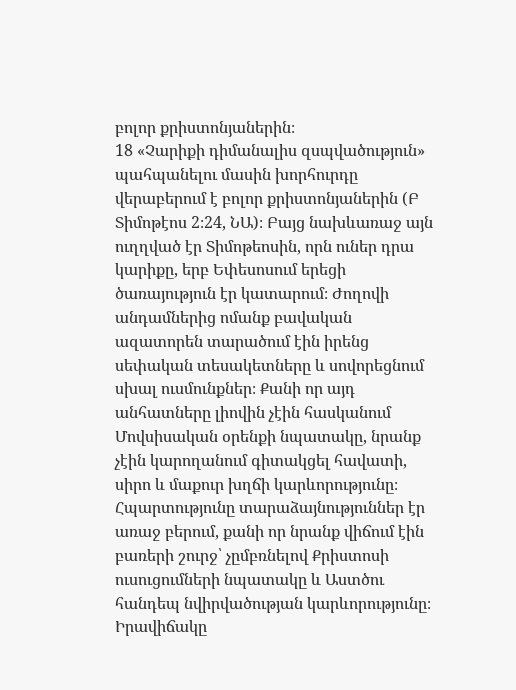բոլոր քրիստոնյաներին։
18 «Չարիքի դիմանալիս զսպվածություն» պահպանելու մասին խորհուրդը վերաբերում է բոլոր քրիստոնյաներին (Բ Տիմոթէոս 2։24, ՆԱ)։ Բայց նախևառաջ այն ուղղված էր Տիմոթեոսին, որն ուներ դրա կարիքը, երբ Եփեսոսում երեցի ծառայություն էր կատարում։ Ժողովի անդամներից ոմանք բավական ազատորեն տարածում էին իրենց սեփական տեսակետները և սովորեցնում սխալ ուսմունքներ։ Քանի որ այդ անհատները լիովին չէին հասկանում Մովսիսական օրենքի նպատակը, նրանք չէին կարողանում գիտակցել հավատի, սիրո և մաքուր խղճի կարևորությունը։ Հպարտությունը տարաձայնություններ էր առաջ բերում, քանի որ նրանք վիճում էին բառերի շուրջ՝ չըմբռնելով Քրիստոսի ուսուցումների նպատակը և Աստծու հանդեպ նվիրվածության կարևորությունը։ Իրավիճակը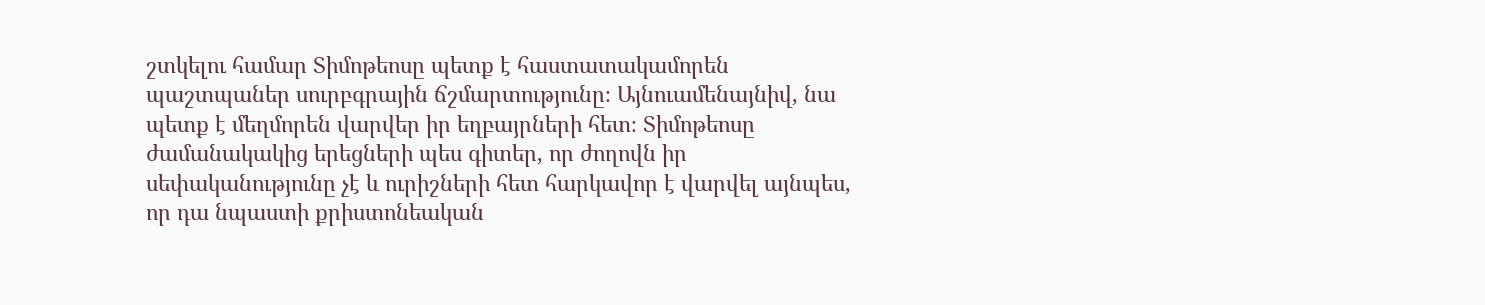շտկելու համար Տիմոթեոսը պետք է հաստատակամորեն պաշտպաներ սուրբգրային ճշմարտությունը։ Այնուամենայնիվ, նա պետք է մեղմորեն վարվեր իր եղբայրների հետ։ Տիմոթեոսը ժամանակակից երեցների պես գիտեր, որ ժողովն իր սեփականությունը չէ և ուրիշների հետ հարկավոր է վարվել այնպես, որ դա նպաստի քրիստոնեական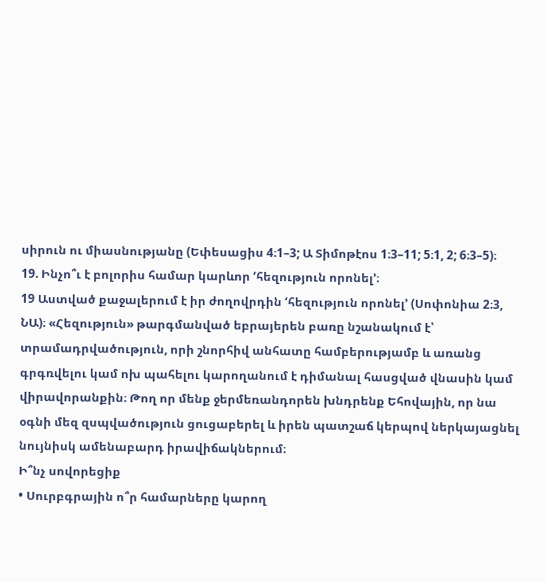սիրուն ու միասնությանը (Եփեսացիս 4։1–3; Ա Տիմոթէոս 1։3–11; 5։1, 2; 6։3–5)։
19. Ինչո՞ւ է բոլորիս համար կարևոր ‘հեզություն որոնել’։
19 Աստված քաջալերում է իր ժողովրդին ‘հեզություն որոնել’ (Սոփոնիա 2։3, ՆԱ)։ «Հեզություն» թարգմանված եբրայերեն բառը նշանակում է՝ տրամադրվածություն, որի շնորհիվ անհատը համբերությամբ և առանց գրգռվելու կամ ոխ պահելու կարողանում է դիմանալ հասցված վնասին կամ վիրավորանքին։ Թող որ մենք ջերմեռանդորեն խնդրենք Եհովային, որ նա օգնի մեզ զսպվածություն ցուցաբերել և իրեն պատշաճ կերպով ներկայացնել նույնիսկ ամենաբարդ իրավիճակներում։
Ի՞նչ սովորեցիք
• Սուրբգրային ո՞ր համարները կարող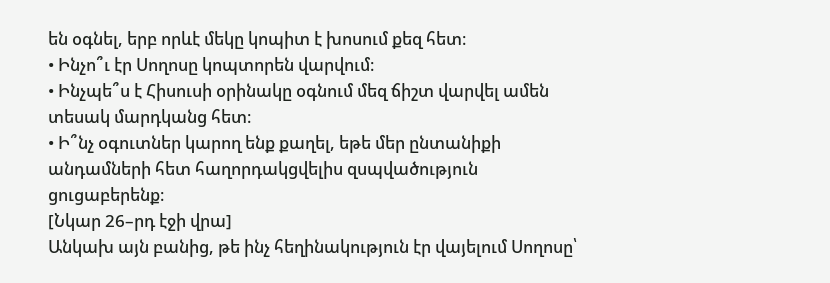են օգնել, երբ որևէ մեկը կոպիտ է խոսում քեզ հետ։
• Ինչո՞ւ էր Սողոսը կոպտորեն վարվում։
• Ինչպե՞ս է Հիսուսի օրինակը օգնում մեզ ճիշտ վարվել ամեն տեսակ մարդկանց հետ։
• Ի՞նչ օգուտներ կարող ենք քաղել, եթե մեր ընտանիքի անդամների հետ հաղորդակցվելիս զսպվածություն ցուցաբերենք։
[Նկար 26–րդ էջի վրա]
Անկախ այն բանից, թե ինչ հեղինակություն էր վայելում Սողոսը՝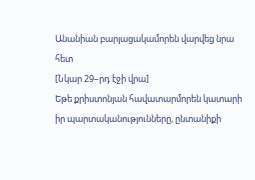Անանիան բարյացակամորեն վարվեց նրա հետ
[Նկար 29–րդ էջի վրա]
Եթե քրիստոնյան հավատարմորեն կատարի իր պարտականությունները, ընտանիքի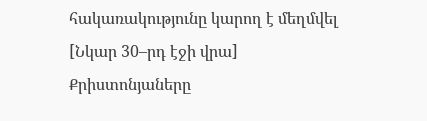հակառակությունը կարող է մեղմվել
[Նկար 30–րդ էջի վրա]
Քրիստոնյաները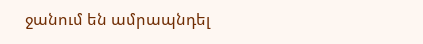ջանում են ամրապնդել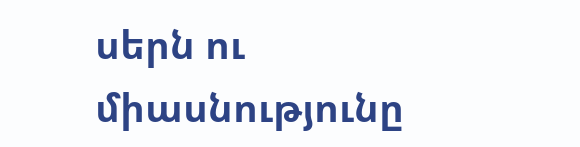սերն ու միասնությունը